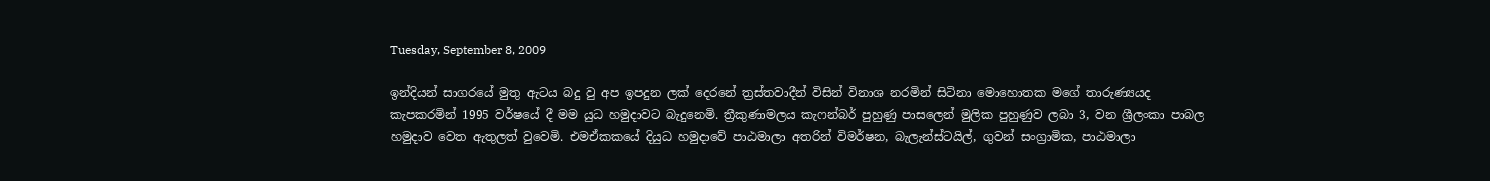Tuesday, September 8, 2009

ඉන්දියන් සාගර‍යේ මුතු ඇටය බදු වු අප ඉපදුන ලක් දෙරනේ ත්‍රස්තවාදීන් විසින් විනාශ නරමින් සිටිනා මොහොතක මගේ තාරුණ්‍යයද කැපකරමින් 1995 වර්ෂයේ දී මම යුධ හමුදාවට බැදුනෙමි. ත්‍රීකුණාමලය කැෆන්බර් පුහුණු පාසලෙන් මුලික පුහුණුව ලබා 3, වන ශ්‍රීලංකා පාබල හමුදාව වෙත ඇතුලත් වුවෙමි. එමඒකකයේ දියුධ හමුදාවේ පාඨමාලා අතරින් විමර්ෂන, බැලැන්ස්ටයිල්, ගුවන් සංග්‍රාමික, පාඨමාලා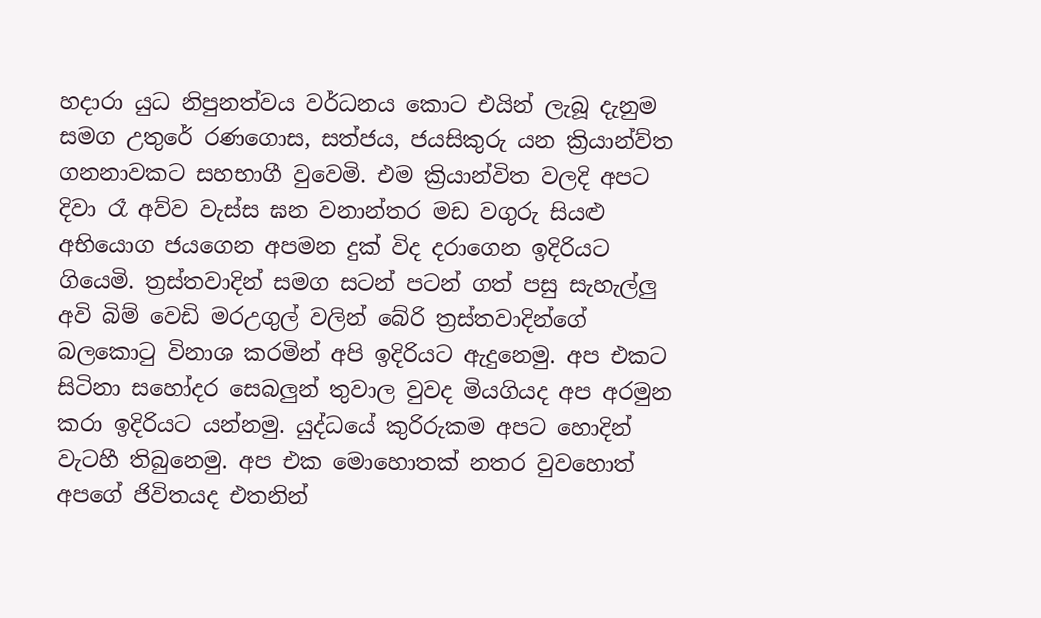හදාරා යුධ නිපුනත්වය වර්ධනය කොට එයින් ලැබූ දැනුම සමග උතුරේ රණගොස, සත්ජය, ජයසිකුරු යන ක්‍රියාන්ව්ත ගනනාවකට සහභාගී වුවෙමි. එම ක්‍රියාන්විත වලදි අපට දිවා රෑ අව්ව වැස්ස ඝන වනාන්තර මඩ වගුරු සියළු අභියොග ජයගෙන අපමන දුක් විද දරාගෙන ඉදිරියට ගියෙමි. ත්‍රස්තවාදින් සමග සටන් පටන් ගත් පසු සැහැල්ලු අවි බිම් වෙඩි මරඋගුල් වලින් බේරි ත්‍රස්තවාදින්ගේ බලකොටු විනාශ කරමින් අපි ඉදිරියට ඇදුනෙමු. අප එකට සිටිනා සහෝදර සෙබලුන් තුවාල වුවද මියගියද අප අරමුන කරා ඉදිරියට යන්නමු. යුද්ධයේ කුරිරුකම අපට හොදින් වැටහී තිබුනෙමු. අප එක මොහොතක් නතර වුවහොත් අපගේ ජිවිතයද එතනින්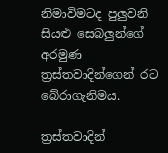නිමාවිමටද පුලුවනි සියළු සෙබලුන්ගේ අරමුණ ත්‍රස්තවාදින්ගෙන් රට බේරාගැනිමය.

ත්‍රස්තවාදින්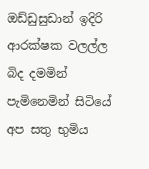ඔඩ්ඩුසුඩාන් ඉදිරි ආරක්ෂක වලල්ල බිද දමමින් පැමිනෙමින් සිටියේ අප සතු භුමිය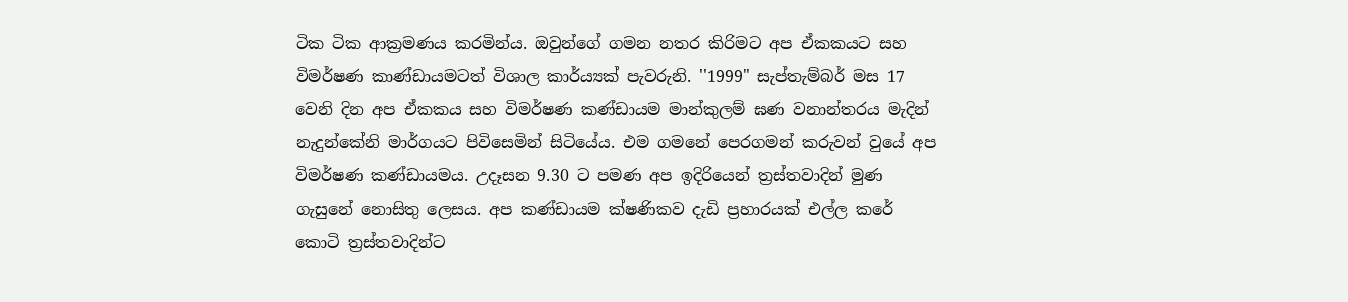ටික ටික ආක්‍රමණය කරමින්ය. ඔවුන්ගේ ගමන නතර කිරිමට අප ඒකකයට සහ විමර්ෂණ කාණ්ඩායමටත් විශාල කාර්ය්‍යක් පැවරුනි. ''1999" සැප්තැම්බර් මස 17 වෙනි දින අප ඒකකය සහ විමර්ෂණ කණ්ඩායම මාන්කුලම් ඝණ වනාන්තරය මැදින් නැදුන්කේනි මාර්ගයට පිවිසෙමින් සිටියේය. එම ගමනේ පෙරගමන් කරුවන් වුයේ අප විමර්ෂණ කණ්ඩායමය. උදෑසන 9.30 ට පමණ අප ඉදිරියෙන් ත්‍රස්තවාදින් මුණ ගැසුනේ නොසිතු ලෙසය. අප කණ්ඩායම ක්ෂණිකව දැඩි ප්‍රහාරයක් එල්ල කරේ කොටි ත්‍රස්තවාදින්ට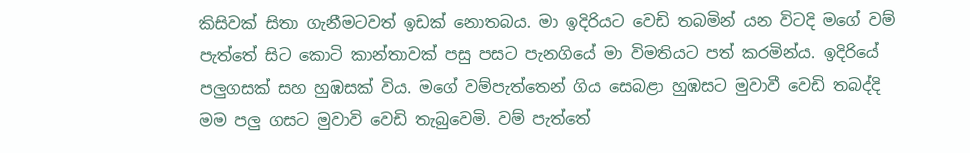කිසිවක් සිතා ගැනීමටවත් ඉඩක් නොතබය. මා ඉදිරියට වෙඩි තබමින් යන විටදි මගේ වම් පැත්තේ සිට කොටි කාන්තාවක් පසු පසට පැනගියේ මා විමතියට පත් කරමින්ය. ඉදිරියේ පලුගසක් සහ හුඹසක් විය. මගේ වම්පැත්තෙන් ගිය සෙබළා හුඹසට මුවාවී වෙඩි තබද්දි මම පලු ගසට මුවාවි වෙඩි තැබුවෙමි. වම් පැත්තේ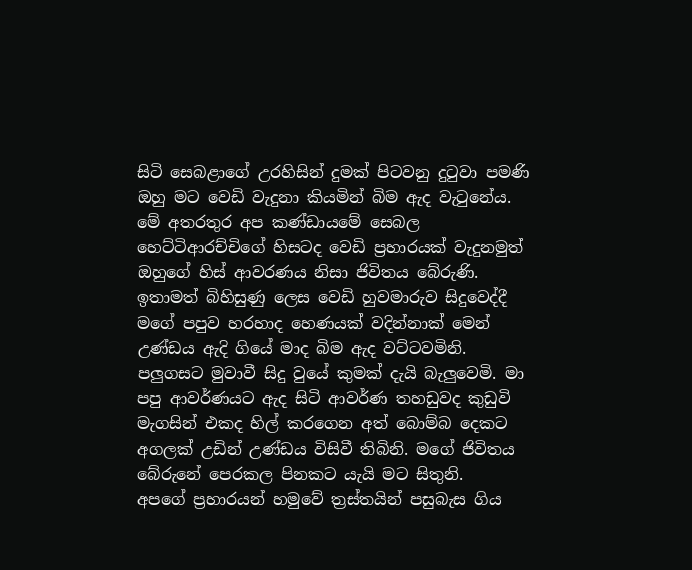සිටි සෙබළාගේ උරහිසින් දුමක් පිටවනු දුටුවා පමණි ඔහු මට වෙඩි වැදුනා කියමින් බිම ඇද වැටුනේය. මේ අතරතුර අප කණ්ඩායමේ සෙබල හෙට්ටිආරච්චිගේ හිසටද වෙඩි ප්‍රහාරයක් වැදුනමුත් ඔහුගේ හිස් ආවරණය නිසා ජිවිතය බේරුණි. ඉතාමත් බිහිසුණු ලෙස වෙඩි හුවමාරුව සිදුවෙද්දී මගේ පපුව හරහාද හෙණයක් වදින්නාක් මෙන් උණ්ඩය ඇදි ගියේ මාද බිම ඇද වට්ටවමිනි. පලුගසට මුවාවී සිදු වුයේ කුමක් දැයි බැලුවෙමි. මා පපු ආවර්ණයට ඇද සිටි ආවර්ණ තහඩුවද කුඩුවි මැගසින් එකද හිල් කරගෙන අත් බොම්බ දෙකට අගලක් උඩින් උණ්ඩය විසිවී තිබිනි. මගේ ජිවිතය බේරුනේ පෙරකල පිනකට යැයි මට සිතුනි.
අපගේ ප්‍රහාරයන් හමුවේ ත්‍රස්තයින් පසුබැස ගිය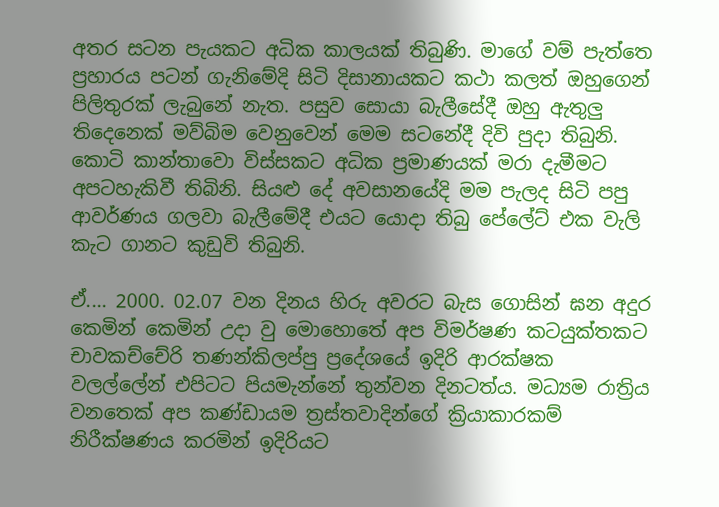අතර සටන පැයකට අධික කාලයක් තිබුණි. මාගේ වම් පැත්තෙ ප්‍රහාරය පටන් ගැනිමේදි සිටි දිසානායකට කථා කලත් ඔහුගෙන් පිලිතුරක් ලැබුනේ නැත. පසුව සොයා බැලීසේදී ඔහු ඇතුලු තිදෙනෙක් මව්බිම වෙනුවෙන් මෙම සටනේදී දිවි පුදා තිබුනි. කොටි කාන්තාවො විස්සකට අධික ප්‍රමාණයක් මරා දැමීමට අපටහැකිවී තිබිනි. සියළු දේ අවසානයේදි මම පැලද සිටි පපු ආවර්ණය ගලවා බැලීමේදී එයට යොදා තිබු පේලේට් එක වැලි කැට ගානට කුඩුවි තිබුනි.

ඒ.... 2000. 02.07 වන දිනය හිරු අවරට බැස ගොසින් ඝන අදුර කෙමින් කෙමින් උදා වු මොහොතේ අප විමර්ෂණ කටයුක්තකට චාවකච්චේරි තණන්කිලප්පු ප්‍රදේශයේ ඉදිරි ආරක්ෂක වලල්ලේන් එපිටට පියමැන්නේ තුන්වන දිනටත්ය. මධ්‍යම රාත්‍රිය වනතෙක් අප කණ්ඩායම ත්‍රස්තවාදින්ගේ ක්‍රියාකාරකම් නිරීක්ෂණය කරමින් ඉදිරියට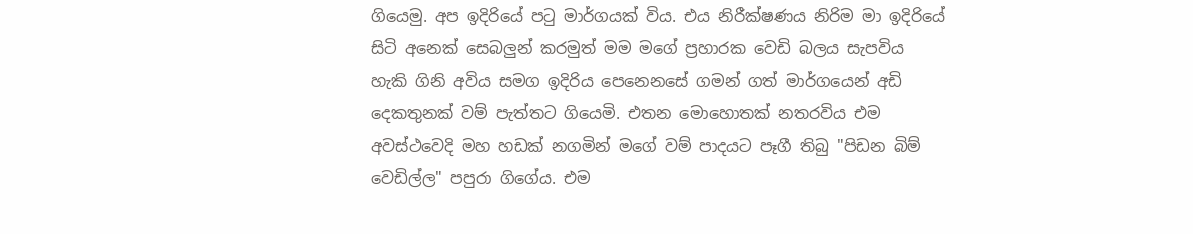ගියෙමු. අප ඉදිරියේ පටු මාර්ගයක් විය. එය නිරීක්ෂණය නිරිම මා ඉදිරියේ සිටි අනෙක් සෙබලුන් කරමුත් මම මගේ ප්‍රහාරක වෙඩි බලය සැපවිය හැකි ගිනි අවිය සමග ඉදිරිය පෙනෙනසේ ගමන් ගත් මාර්ගයෙන් අඩි දෙකතුනක් වම් පැත්තට ගියෙමි. එතන මොහොතක් නතරවිය එම අවස්ථවෙදි මහ හඩක් නගමින් මගේ වම් පාදයට පෑගී තිබු "පිඩන බිම් වෙඩිල්ල" පපුරා ගිගේය. එම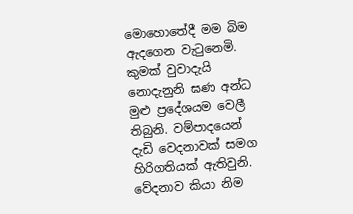මොහොතේදී මම බිම ඇදගෙන වැටුනෙමි. කුමක් වුවාදැයි නොදැනුනි ඝණ අන්ධ මුළු ප්‍රදේශයම වෙලී තිබුනි. වම්පාදයෙන් දැඩි වෙදනාවක් සමග හිරිගතියක් ඇතිවුනි. වේදනාව කියා නිම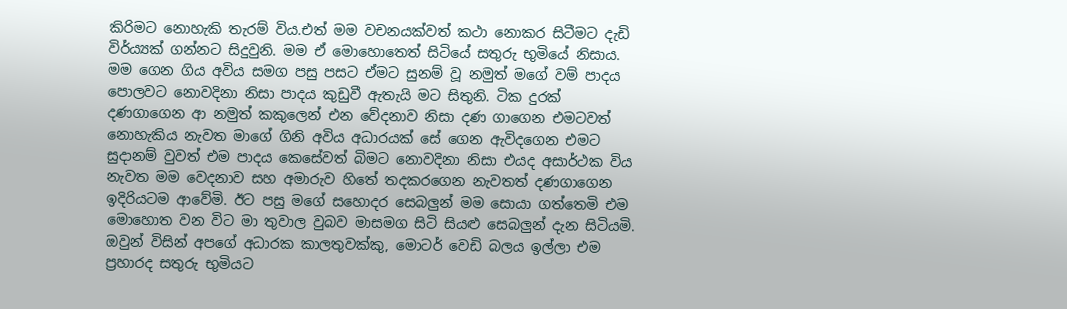කිරිමට නොහැකි තැරම් විය.එත් මම වචනයක්වත් කථා නොකර සිටීමට දැඩි විර්ය්‍යක් ගන්නට සිදුවුනි. මම ඒ මොහොතෙත් සිටියේ සතුරු භුමියේ නිසාය. මම ‍ගෙන ගිය අවිය සමග පසු පසට ඒමට සුනම් වූ නමුත් මගේ වම් පාදය පොලවට නොවදිනා නිසා පාදය කුඩුවී ඇතැයි මට සිතුනි. ටික දුරක් දණගාගෙන ආ නමුත් කකුලෙන් එන වේදනාව නිසා දණ ගාගෙන එමටවත් නොහැකිය නැවත මාගේ ගිනි අවිය අධාරයක් සේ ගෙන ඇවිදගෙන එමට සුදානම් වුවත් එම පාදය කෙසේවත් බිමට නොවදිනා නිසා එයද අසාර්ථක විය නැවත මම වෙදනාව සහ අමාරුව හිතේ තදකරගෙන නැවතත් දණගාගෙන ඉදිරියටම ආවේමි. ඊට පසු මගේ සහොදර සෙබලුන් මම සොයා ගත්තෙමි එම මොහොත වන විට මා තුවාල වුබව මාසමග සිටි සියළු සෙබලුන් දැන සිටියමි. ඔවුන් විසින් අපගේ අධාරක කාලතුවක්කු, මොටර් වෙඩි බලය ඉල්ලා එම ප්‍රහාරද සතුරු භුමියට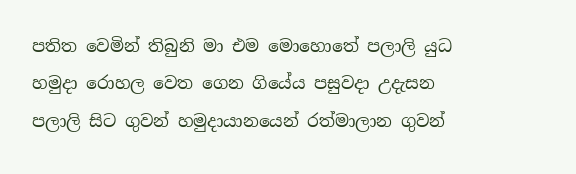පතිත වෙමින් තිබුනි මා එම මොහොතේ පලාලි යුධ හමුදා රොහල වෙත ගෙන ගියේය පසුවදා උදැසන පලාලි සිට ගුවන් හමුදායානයෙන් රත්මාලාන ගුවන්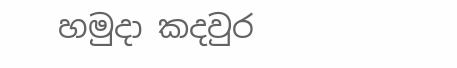හමුදා කදවුර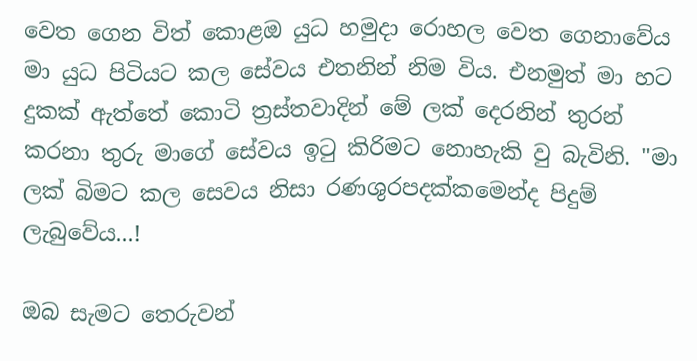වෙත ගෙන විත් කොළඔ යුධ හමුදා රොහල වෙත ගෙනාවේය මා යුධ පිටියට කල සේවය එතනින් නිම විය. එනමුත් මා හට දුකක් ඇත්තේ කොටි ත්‍රස්තවාදින් මේ ලක් දෙරනින් තුරන් කරනා තුරු මාගේ සේවය ඉටු කිරිමට නොහැකි වු බැවිනි. "මා ලක් බිමට කල සෙවය නිසා රණශුරපදක්කමෙන්ද පිදුම් ලැබුවේය...!

ඔබ සැමට තෙරුවන්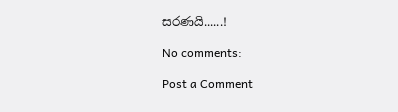සරණයි......!

No comments:

Post a Comment